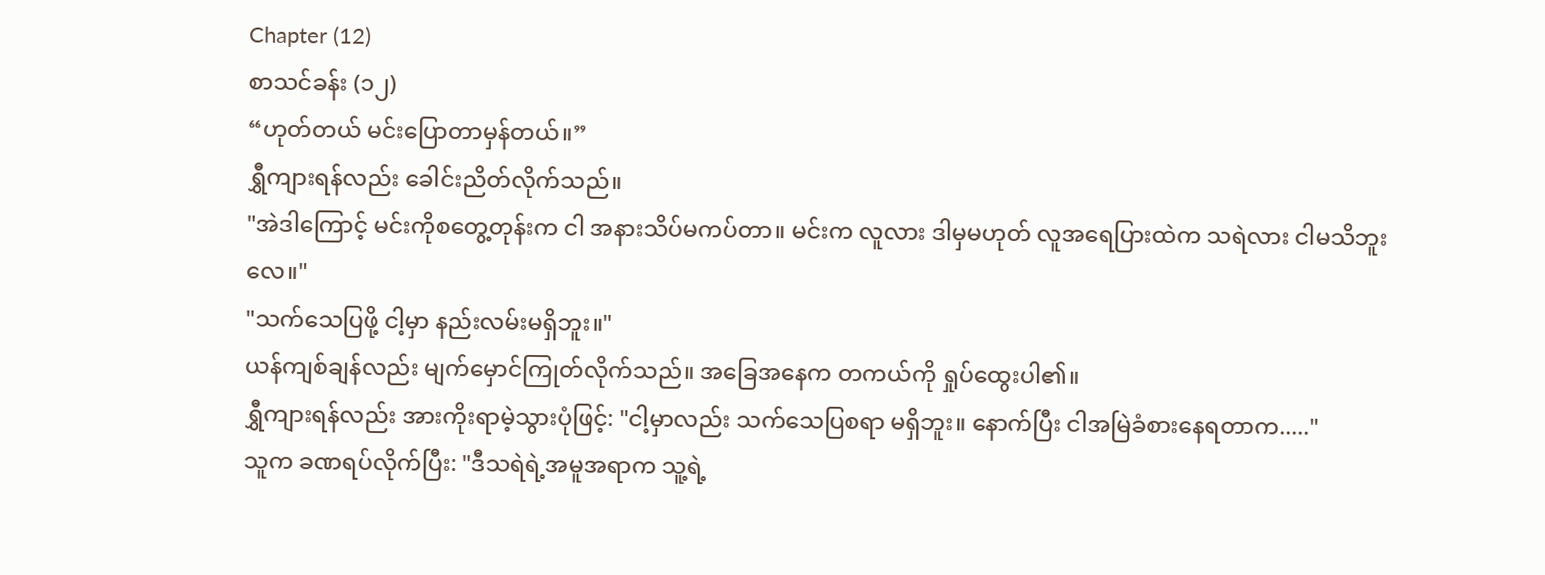Chapter (12)
စာသင်ခန်း (၁၂)
“ဟုတ်တယ် မင်းပြောတာမှန်တယ်။”
ရွှီကျားရန်လည်း ခေါင်းညိတ်လိုက်သည်။
"အဲဒါကြောင့် မင်းကိုစတွေ့တုန်းက ငါ အနားသိပ်မကပ်တာ။ မင်းက လူလား ဒါမှမဟုတ် လူအရေပြားထဲက သရဲလား ငါမသိဘူးလေ။"
"သက်သေပြဖို့ ငါ့မှာ နည်းလမ်းမရှိဘူး။"
ယန်ကျစ်ချန်လည်း မျက်မှောင်ကြုတ်လိုက်သည်။ အခြေအနေက တကယ်ကို ရှုပ်ထွေးပါ၏။
ရွှီကျားရန်လည်း အားကိုးရာမဲ့သွားပုံဖြင့်: "ငါ့မှာလည်း သက်သေပြစရာ မရှိဘူး။ နောက်ပြီး ငါအမြဲခံစားနေရတာက....."
သူက ခဏရပ်လိုက်ပြီး: "ဒီသရဲရဲ့အမူအရာက သူ့ရဲ့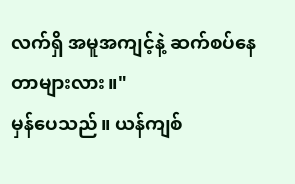လက်ရှိ အမူအကျင့်နဲ့ ဆက်စပ်နေတာများလား။"
မှန်ပေသည်။ ယန်ကျစ်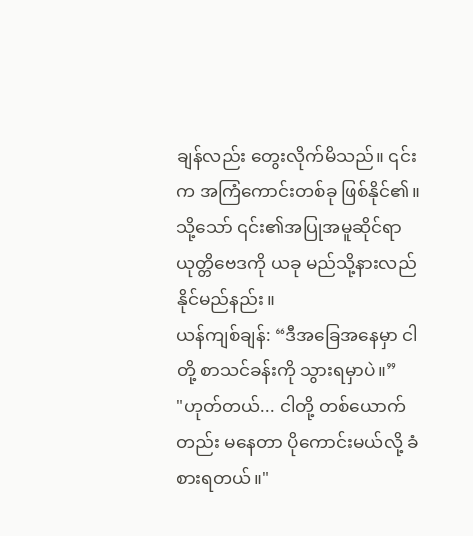ချန်လည်း တွေးလိုက်မိသည်။ ၎င်းက အကြံကောင်းတစ်ခု ဖြစ်နိုင်၏။ သို့သော် ၎င်း၏အပြုအမူဆိုင်ရာ ယုတ္တိဗေဒကို ယခု မည်သို့နားလည်နိုင်မည်နည်း။
ယန်ကျစ်ချန်: “ဒီအခြေအနေမှာ ငါတို့ စာသင်ခန်းကို သွားရမှာပဲ။”
"ဟုတ်တယ်... ငါတို့ တစ်ယောက်တည်း မနေတာ ပိုကောင်းမယ်လို့ ခံစားရတယ်။"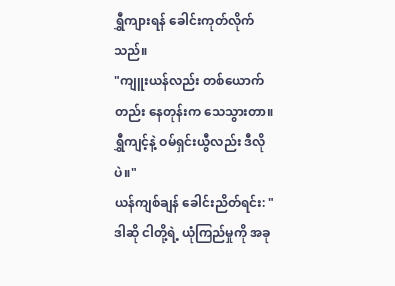ရွှီကျားရန် ခေါင်းကုတ်လိုက်သည်။
"ကျူးယန်လည်း တစ်ယောက်တည်း နေတုန်းက သေသွားတာ။ ရွှီကျင့်နဲ့ ဝမ်ရှင်းယွီလည်း ဒီလိုပဲ။"
ယန်ကျစ်ချန် ခေါင်းညိတ်ရင်း: "ဒါဆို ငါတို့ရဲ့ ယုံကြည်မှုကို အခု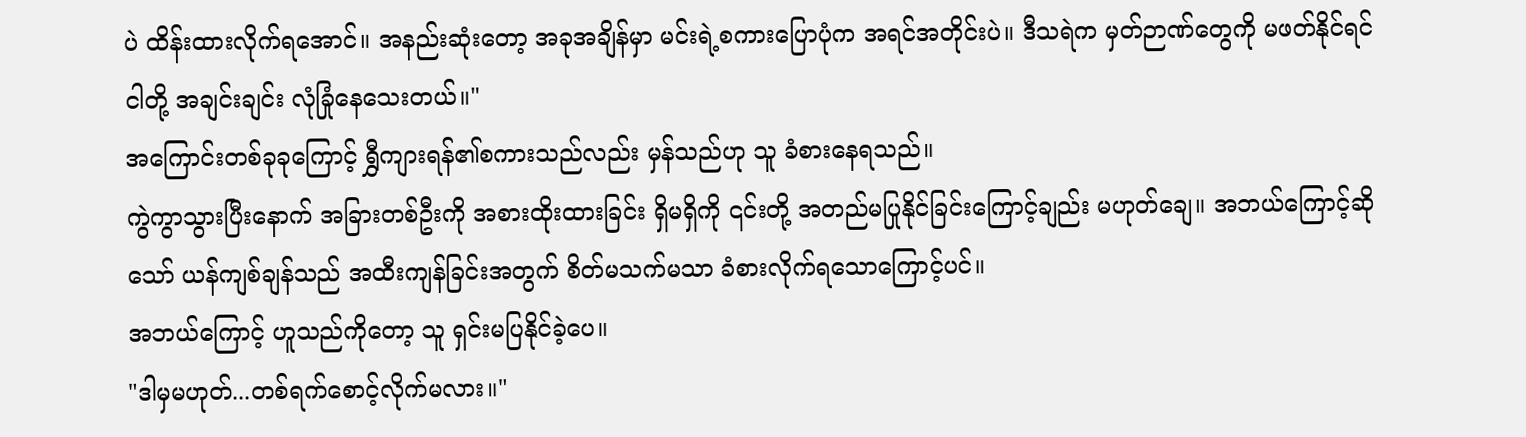ပဲ ထိန်းထားလိုက်ရအောင်။ အနည်းဆုံးတော့ အခုအချိန်မှာ မင်းရဲ့စကားပြောပုံက အရင်အတိုင်းပဲ။ ဒီသရဲက မှတ်ဉာဏ်တွေကို မဖတ်နိုင်ရင် ငါတို့ အချင်းချင်း လုံခြုံနေသေးတယ်။"
အကြောင်းတစ်ခုခုကြောင့် ရွှီကျားရန်၏စကားသည်လည်း မှန်သည်ဟု သူ ခံစားနေရသည်။
ကွဲကွာသွားပြီးနောက် အခြားတစ်ဦးကို အစားထိုးထားခြင်း ရှိမရှိကို ၎င်းတို့ အတည်မပြုနိုင်ခြင်းကြောင့်ချည်း မဟုတ်ချေ။ အဘယ်ကြောင့်ဆိုသော် ယန်ကျစ်ချန်သည် အထီးကျန်ခြင်းအတွက် စိတ်မသက်မသာ ခံစားလိုက်ရသောကြောင့်ပင်။
အဘယ်ကြောင့် ဟူသည်ကိုတော့ သူ ရှင်းမပြနိုင်ခဲ့ပေ။
"ဒါမှမဟုတ်...တစ်ရက်စောင့်လိုက်မလား။"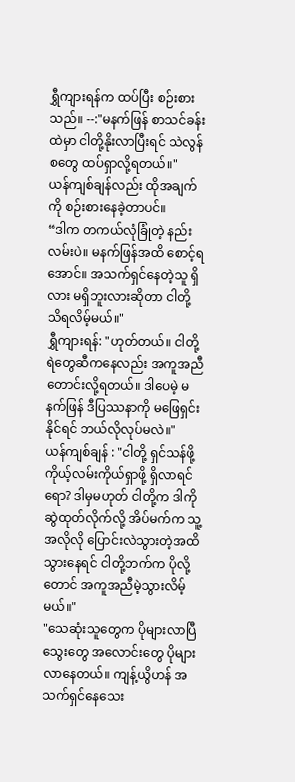ရွှီကျားရန်က ထပ်ပြီး စဉ်းစားသည်။ --:"မနက်ဖြန် စာသင်ခန်းထဲမှာ ငါတို့နိုးလာပြီးရင် သဲလွန်စတွေ ထပ်ရှာလို့ရတယ်။"
ယန်ကျစ်ချန်လည်း ထိုအချက်ကို စဉ်းစားနေခဲ့တာပင်။
“ဒါက တကယ်လုံခြုံတဲ့ နည်းလမ်းပဲ။ မနက်ဖြန်အထိ စောင့်ရအောင်။ အသက်ရှင်နေတဲ့သူ ရှိလား မရှိဘူးလားဆိုတာ ငါတို့ သိရလိမ့်မယ်။"
ရွှီကျားရန်: "ဟုတ်တယ်။ ငါတို့ ရဲတွေဆီကနေလည်း အကူအညီတောင်းလို့ရတယ်။ ဒါပေမဲ့ မနက်ဖြန် ဒီပြဿနာကို မဖြေရှင်းနိုင်ရင် ဘယ်လိုလုပ်မလဲ။"
ယန်ကျစ်ချန် : "ငါတို့ ရှင်သန်ဖို့ ကိုယ့်လမ်းကိုယ်ရှာဖို့ ရှိလာရင်ရော? ဒါမှမဟုတ် ငါတို့က ဒါကို ဆွဲထုတ်လိုက်လို့ အိပ်မက်က သူ့အလိုလို ပြောင်းလဲသွားတဲ့အထိ သွားနေရင် ငါတို့ဘက်က ပိုလို့တောင် အကူအညီမဲ့သွားလိမ့်မယ်။"
"သေဆုံးသူတွေက ပိုများလာပြီ သွေးတွေ အလောင်းတွေ ပိုများလာနေတယ်။ ကျန့်ယွိဟန် အသက်ရှင်နေသေး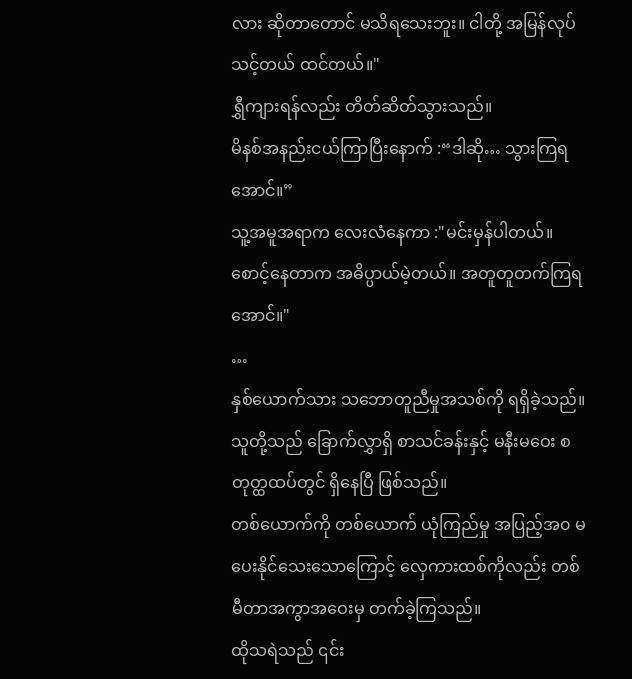လား ဆိုတာတောင် မသိရသေးဘူး။ ငါတို့ အမြန်လုပ်သင့်တယ် ထင်တယ်။"
ရွှီကျားရန်လည်း တိတ်ဆိတ်သွားသည်။
မိနစ်အနည်းငယ်ကြာပြီးနောက် :“ဒါဆို… သွားကြရအောင်။”
သူ့အမူအရာက လေးလံနေကာ :"မင်းမှန်ပါတယ်။ စောင့်နေတာက အဓိပ္ပာယ်မဲ့တယ်။ အတူတူတက်ကြရအောင်။"
…
နှစ်ယောက်သား သဘောတူညီမှုအသစ်ကို ရရှိခဲ့သည်။ သူတို့သည် ခြောက်လွှာရှိ စာသင်ခန်းနှင့် မနီးမဝေး စတုတ္ထထပ်တွင် ရှိနေပြီ ဖြစ်သည်။
တစ်ယောက်ကို တစ်ယောက် ယုံကြည်မှု အပြည့်အ၀ မပေးနိုင်သေးသောကြောင့် လှေကားထစ်ကိုလည်း တစ်မီတာအကွာအဝေးမှ တက်ခဲ့ကြသည်။
ထိုသရဲသည် ၎င်း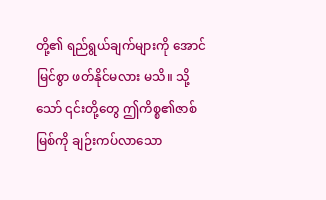တို့၏ ရည်ရွယ်ချက်များကို အောင်မြင်စွာ ဖတ်နိုင်မလား မသိ။ သို့သော် ၎င်းတို့တွေ ဤကိစ္စ၏ဇာစ်မြစ်ကို ချဉ်းကပ်လာသော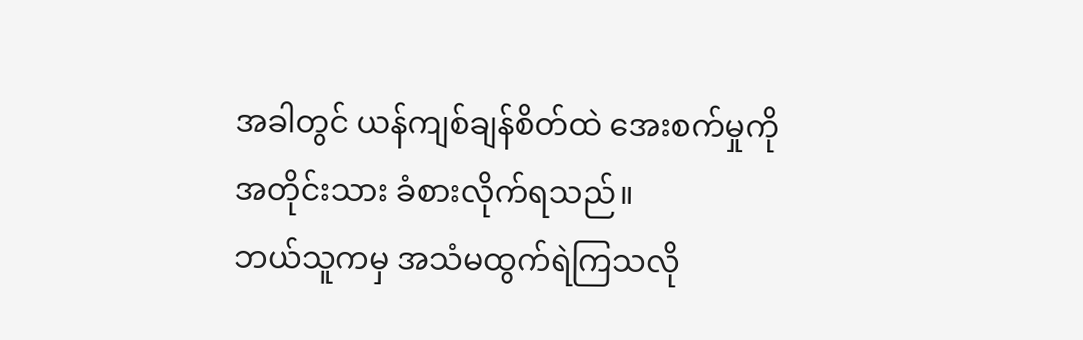အခါတွင် ယန်ကျစ်ချန်စိတ်ထဲ အေးစက်မှုကို အတိုင်းသား ခံစားလိုက်ရသည်။
ဘယ်သူကမှ အသံမထွက်ရဲကြသလို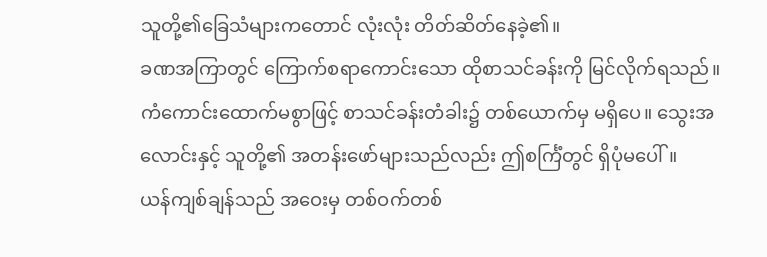သူတို့၏ခြေသံများကတောင် လုံးလုံး တိတ်ဆိတ်နေခဲ့၏။
ခဏအကြာတွင် ကြောက်စရာကောင်းသော ထိုစာသင်ခန်းကို မြင်လိုက်ရသည်။ ကံကောင်းထောက်မစွာဖြင့် စာသင်ခန်းတံခါး၌ တစ်ယောက်မှ မရှိပေ။ သွေးအလောင်းနှင့် သူတို့၏ အတန်းဖော်များသည်လည်း ဤစင်္ကြံတွင် ရှိပုံမပေါ်။
ယန်ကျစ်ချန်သည် အဝေးမှ တစ်ဝက်တစ်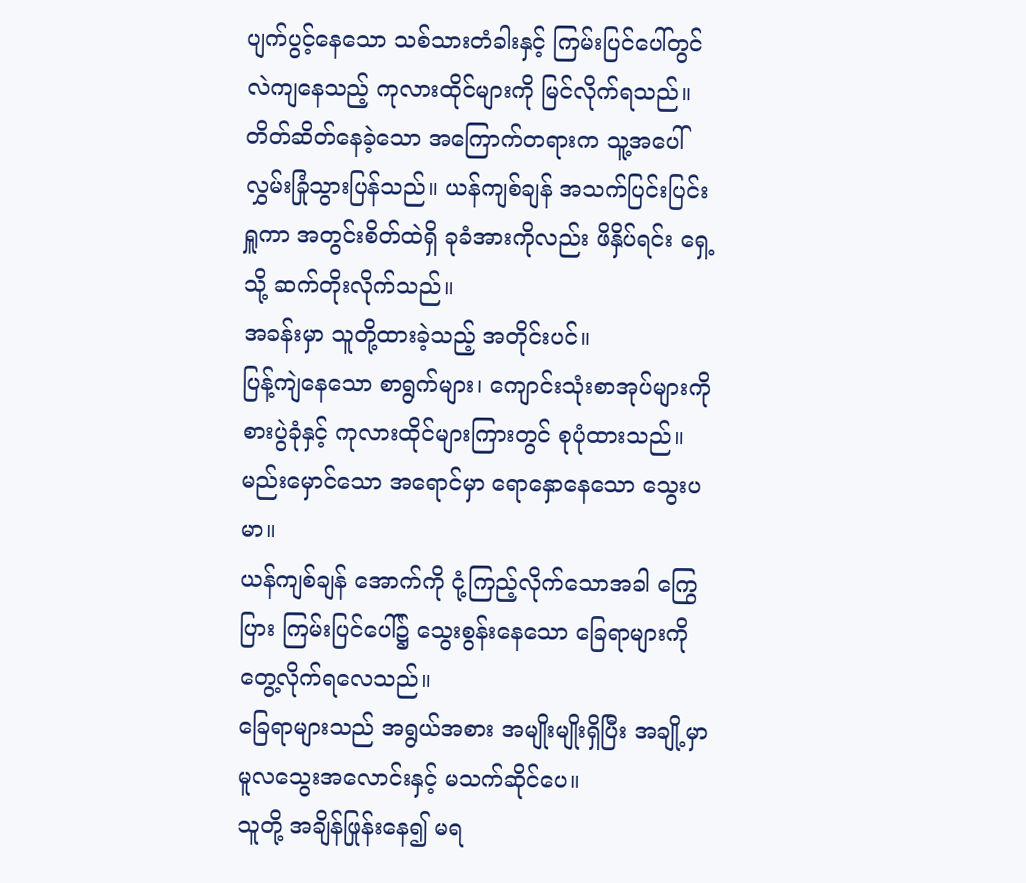ပျက်ပွင့်နေသော သစ်သားတံခါးနှင့် ကြမ်းပြင်ပေါ်တွင် လဲကျနေသည့် ကုလားထိုင်များကို မြင်လိုက်ရသည်။
တိတ်ဆိတ်နေခဲ့သော အကြောက်တရားက သူ့အပေါ် လွှမ်းခြုံသွားပြန်သည်။ ယန်ကျစ်ချန် အသက်ပြင်းပြင်းရှူကာ အတွင်းစိတ်ထဲရှိ ခုခံအားကိုလည်း ဖိနှိပ်ရင်း ရှေ့သို့ ဆက်တိုးလိုက်သည်။
အခန်းမှာ သူတို့ထားခဲ့သည့် အတိုင်းပင်။
ပြန့်ကျဲနေသော စာရွက်များ၊ ကျောင်းသုံးစာအုပ်များကို စားပွဲခုံနှင့် ကုလားထိုင်များကြားတွင် စုပုံထားသည်။ မည်းမှောင်သော အရောင်မှာ ရောနှောနေသော သွေးပမာ။
ယန်ကျစ်ချန် အောက်ကို ငုံ့ကြည့်လိုက်သောအခါ ကြွေပြား ကြမ်းပြင်ပေါ်၌ သွေးစွန်းနေသော ခြေရာများကို တွေ့လိုက်ရလေသည်။
ခြေရာများသည် အရွယ်အစား အမျိုးမျိုးရှိပြီး အချို့မှာ မူလသွေးအလောင်းနှင့် မသက်ဆိုင်ပေ။
သူတို့ အချိန်ဖြုန်းနေ၍ မရ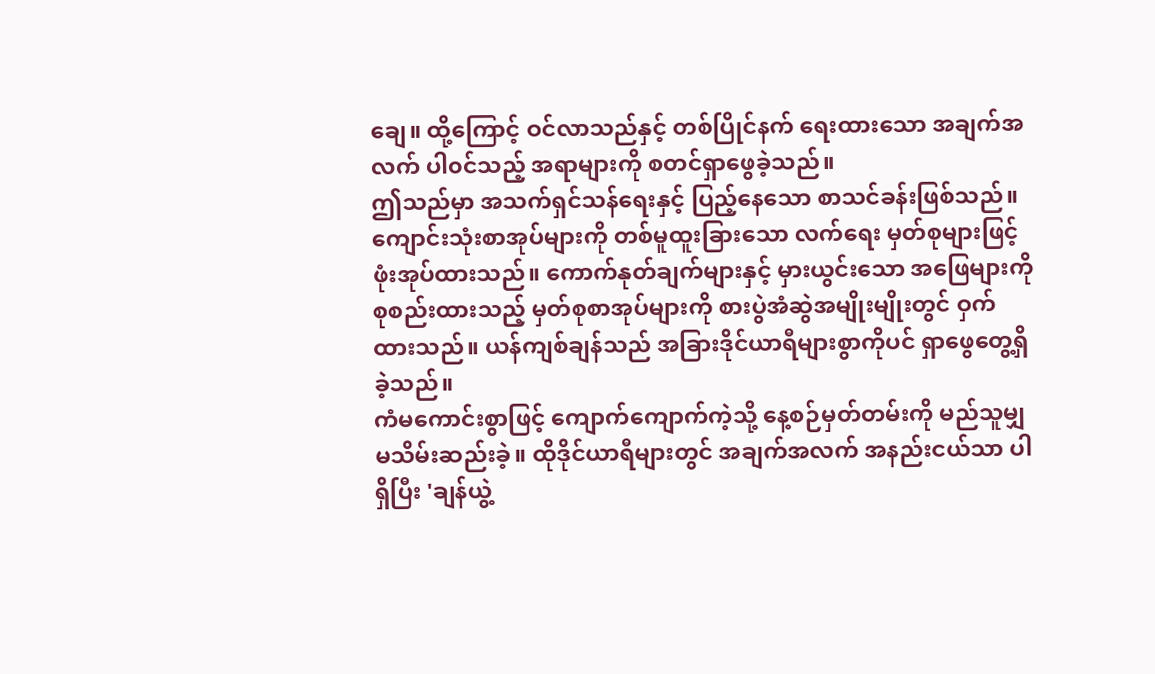ချေ။ ထို့ကြောင့် ဝင်လာသည်နှင့် တစ်ပြိုင်နက် ရေးထားသော အချက်အလက် ပါ၀င်သည့် အရာများကို စတင်ရှာဖွေခဲ့သည်။
ဤသည်မှာ အသက်ရှင်သန်ရေးနှင့် ပြည့်နေသော စာသင်ခန်းဖြစ်သည်။ ကျောင်းသုံးစာအုပ်များကို တစ်မူထူးခြားသော လက်ရေး မှတ်စုများဖြင့် ဖုံးအုပ်ထားသည်။ ကောက်နုတ်ချက်များနှင့် မှားယွင်းသော အဖြေများကို စုစည်းထားသည့် မှတ်စုစာအုပ်များကို စားပွဲအံဆွဲအမျိုးမျိုးတွင် ဝှက်ထားသည်။ ယန်ကျစ်ချန်သည် အခြားဒိုင်ယာရီများစွာကိုပင် ရှာဖွေတွေ့ရှိခဲ့သည်။
ကံမကောင်းစွာဖြင့် ကျောက်ကျောက်ကဲ့သို့ နေ့စဉ်မှတ်တမ်းကို မည်သူမျှ မသိမ်းဆည်းခဲ့။ ထိုဒိုင်ယာရီများတွင် အချက်အလက် အနည်းငယ်သာ ပါရှိပြီး 'ချန်ယွဲ့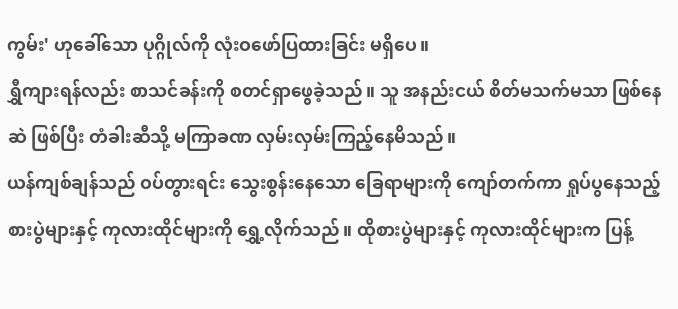ကွမ်း' ဟုခေါ်သော ပုဂ္ဂိုလ်ကို လုံးဝဖော်ပြထားခြင်း မရှိပေ။
ရွှီကျားရန်လည်း စာသင်ခန်းကို စတင်ရှာဖွေခဲ့သည်။ သူ အနည်းငယ် စိတ်မသက်မသာ ဖြစ်နေဆဲ ဖြစ်ပြီး တံခါးဆီသို့ မကြာခဏ လှမ်းလှမ်းကြည့်နေမိသည်။
ယန်ကျစ်ချန်သည် ဝပ်တွားရင်း သွေးစွန်းနေသော ခြေရာများကို ကျော်တက်ကာ ရှုပ်ပွနေသည့် စားပွဲများနှင့် ကုလားထိုင်များကို ရွှေ့လိုက်သည်။ ထိုစားပွဲများနှင့် ကုလားထိုင်များက ပြန့်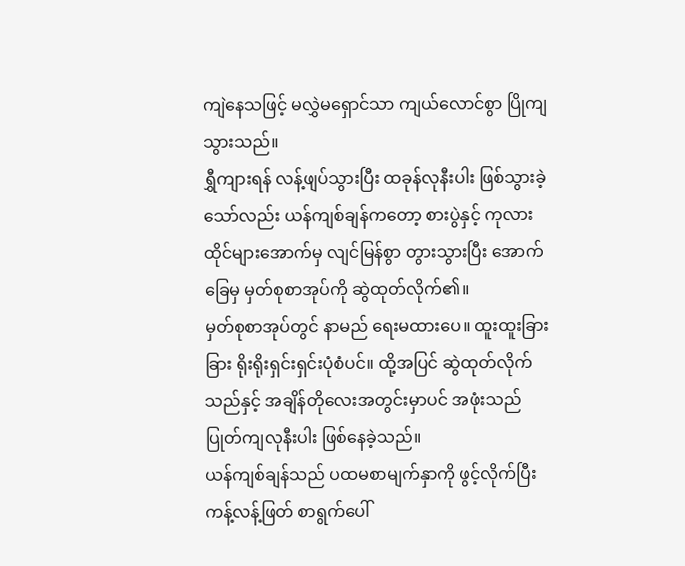ကျဲနေသဖြင့် မလွှဲမရှောင်သာ ကျယ်လောင်စွာ ပြိုကျသွားသည်။
ရွှီကျားရန် လန့်ဖျပ်သွားပြီး ထခုန်လုနီးပါး ဖြစ်သွားခဲ့သော်လည်း ယန်ကျစ်ချန်ကတော့ စားပွဲနှင့် ကုလားထိုင်များအောက်မှ လျင်မြန်စွာ တွားသွားပြီး အောက်ခြေမှ မှတ်စုစာအုပ်ကို ဆွဲထုတ်လိုက်၏။
မှတ်စုစာအုပ်တွင် နာမည် ရေးမထားပေ။ ထူးထူးခြားခြား ရိုးရိုးရှင်းရှင်းပုံစံပင်။ ထို့အပြင် ဆွဲထုတ်လိုက်သည်နှင့် အချိန်တိုလေးအတွင်းမှာပင် အဖုံးသည် ပြုတ်ကျလုနီးပါး ဖြစ်နေခဲ့သည်။
ယန်ကျစ်ချန်သည် ပထမစာမျက်နှာကို ဖွင့်လိုက်ပြီး ကန့်လန့်ဖြတ် စာရွက်ပေါ်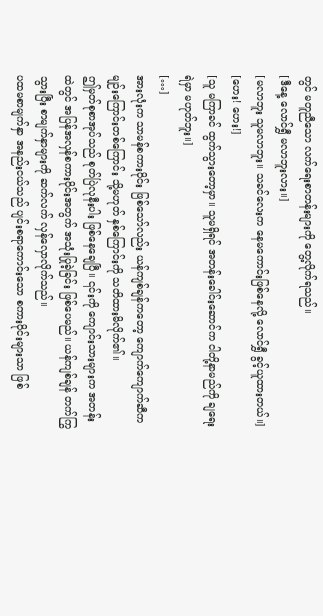တွင် မတူညီသော လက်ရေးစာတန်းများကို တွေ့လိုက်ရသည်။
[ဒီနေ့ လောင်ရွှီ မလာဘူးလား။]
[မလာဘူး သူမလာဘူး။ သခင်လေးက နေမကောင်းဖြစ်နေလို့ လောင်ရွှီ ခွင့်ယူထားတယ်။]
[ဟေး! ဟေး!]
[သူ မကြာခင် ထွက်သွားတော့မှာ။ သူမရှိရင် အတန်းခေါင်းဆောင်က ငါတို့နာမည်ကို ချရေးရဲမှာ မဟုတ်ဘူး။]
[…]
အားလုံးက သာမန်စကားဝိုင်း ဖြစ်သော်လည်း ယန်ကျစ်ချန်ကတော့ ကျောက်ကျောက်ဆီက မျဉ်းကြောင်းတစ်ကြောင်း သို့မဟုတ် နှစ်ကြောင်းကို သတိထားမိလိုက်၏။
ဤမှတ်စုစာအုပ်သည် စုတ်ပြဲလုနီးပါး ဖြစ်နေချေပြီ။ ၎င်းကို ကျောင်းသားများက အတန်းထဲတွင် အပြန်အလှန်စကားဝိုင်းအတွက် အသုံးပြုခဲ့ခြင်း ဖြစ်ပေမည်။ ယန်ကျစ်ချန် တက်ကြွသွားပြီး စာမျက်နှာများကို ဆက်လက် လှန်လှောလိုက်သည်။
ပထမစာမျက်နှာ အနည်းငယ်သည် ပျင်းစရာကောင်းသော စကားဝိုင်းများသာ ဖြစ်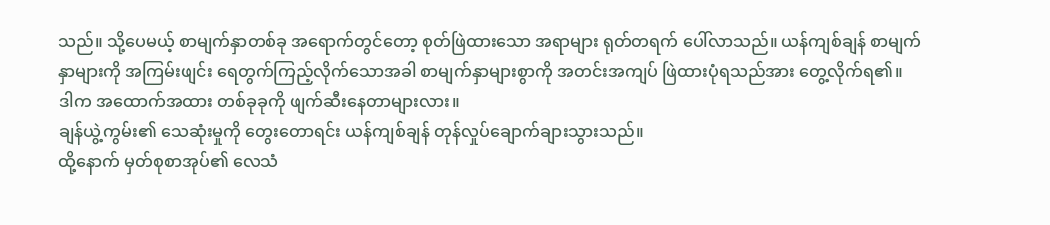သည်။ သို့ပေမယ့် စာမျက်နှာတစ်ခု အရောက်တွင်တော့ စုတ်ဖြဲထားသော အရာများ ရုတ်တရက် ပေါ်လာသည်။ ယန်ကျစ်ချန် စာမျက်နှာများကို အကြမ်းဖျင်း ရေတွက်ကြည့်လိုက်သောအခါ စာမျက်နှာများစွာကို အတင်းအကျပ် ဖြဲထားပုံရသည်အား တွေ့လိုက်ရ၏။
ဒါက အထောက်အထား တစ်ခုခုကို ဖျက်ဆီးနေတာများလား။
ချန်ယွဲ့ကွမ်း၏ သေဆုံးမှုကို တွေးတောရင်း ယန်ကျစ်ချန် တုန်လှုပ်ချောက်ချားသွားသည်။
ထို့နောက် မှတ်စုစာအုပ်၏ လေသံ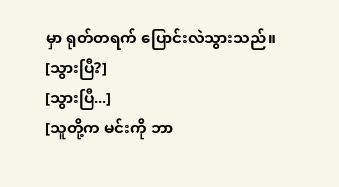မှာ ရုတ်တရက် ပြောင်းလဲသွားသည်။
[သွားပြီ?]
[သွားပြီ...]
[သူတို့က မင်းကို ဘာ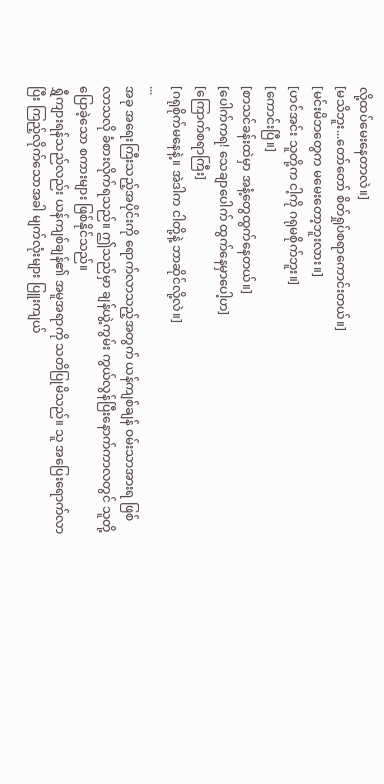လို့ထပ်မေးနေတာလဲ။]
[မသိဘူး...တော်တော် စိတ်ရှုပ်စရာကောင်းတယ်။]
[မင်းမိဘတွေက မမေးတော့ဘူးလား။]
[ဟင်အင်း သူတို့က ငါ့ကို ဂရုမစိုက်ဘူး။]
[ကောင်းပြီ။]
[စာသင်ခန်းထဲမှာ အနံ့တွေထွက်နေတယ်။]
[ပေါက်ကရ! သေချာပေါက် ထွက်နေမှာပေါ့ဟ]
[ကြောက်စရာကြီး]
[ဂရုစိုက်မနေနဲ့။ အဲဒါက ငါတို့နဲ့ ဘာဆိုင်လို့လဲ။]
...
အခု အရေးကြီးသည့်အပိုင်းကို ရောက်လာသည့်အတွက် ယန်ကျစ်ချန် ဝမ်းသာအားရ ဖြစ်လာသလို ခံစားလိုက်ရသည်။ ဤသည်မှာ ချန်ယွဲ့ကွမ်း ကွယ်လွန်ပြီးနောက်ကာလတွင် သူတို့ပြောခဲ့သော စကားများ ဖြစ်နိုင်သည်။
ရွှီကျားရန်သည်လည်း ယန်ကျစ်ချန်၏ အမူအရာကို သတိပြုမိသည်။ သူ အပြေးရောက်လာပြီး ကြည့်လိုက်သောအခါ မျက်လုံးများ ပြူးကျယ်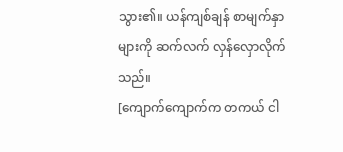သွား၏။ ယန်ကျစ်ချန် စာမျက်နှာများကို ဆက်လက် လှန်လှောလိုက်သည်။
[ကျောက်ကျောက်က တကယ် ငါ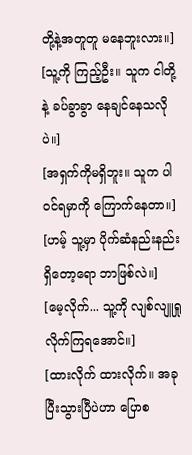တို့နဲ့အတူတူ မနေဘူးလား။]
[သူ့ကို ကြည့်ဦး။ သူက ငါတို့နဲ့ ခပ်ခွာခွာ နေချင်နေသလိုပဲ။]
[အရှက်ကိုမရှိဘူး။ သူက ပါဝင်ရမှာကို ကြောက်နေတာ။]
[ဟမ့် သူ့မှာ ပိုက်ဆံနည်းနည်း ရှိတော့ရော ဘာဖြစ်လဲ။]
[မေ့လိုက်... သူ့ကို လျစ်လျူရှုလိုက်ကြရအောင်။]
[ထားလိုက် ထားလိုက်။ အခု ပြီးသွားပြီပဲဟာ ပြောစ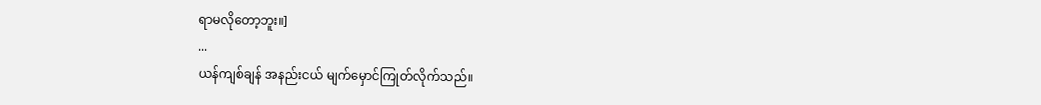ရာမလိုတော့ဘူး။]
...
ယန်ကျစ်ချန် အနည်းငယ် မျက်မှောင်ကြုတ်လိုက်သည်။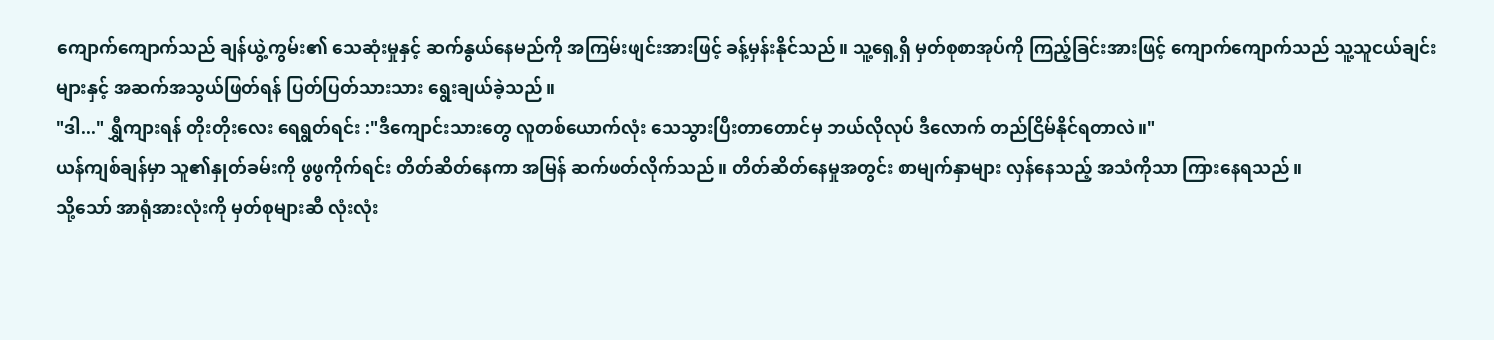ကျောက်ကျောက်သည် ချန်ယွဲ့ကွမ်း၏ သေဆုံးမှုနှင့် ဆက်နွယ်နေမည်ကို အကြမ်းဖျင်းအားဖြင့် ခန့်မှန်းနိုင်သည်။ သူ့ရှေ့ရှိ မှတ်စုစာအုပ်ကို ကြည့်ခြင်းအားဖြင့် ကျောက်ကျောက်သည် သူ့သူငယ်ချင်းများနှင့် အဆက်အသွယ်ဖြတ်ရန် ပြတ်ပြတ်သားသား ရွေးချယ်ခဲ့သည်။
"ဒါ..." ရွှီကျားရန် တိုးတိုးလေး ရေရွတ်ရင်း :"ဒီကျောင်းသားတွေ လူတစ်ယောက်လုံး သေသွားပြီးတာတောင်မှ ဘယ်လိုလုပ် ဒီလောက် တည်ငြိမ်နိုင်ရတာလဲ။"
ယန်ကျစ်ချန်မှာ သူ၏နှုတ်ခမ်းကို ဖွဖွကိုက်ရင်း တိတ်ဆိတ်နေကာ အမြန် ဆက်ဖတ်လိုက်သည်။ တိတ်ဆိတ်နေမှုအတွင်း စာမျက်နှာများ လှန်နေသည့် အသံကိုသာ ကြားနေရသည်။
သို့သော် အာရုံအားလုံးကို မှတ်စုများဆီ လုံးလုံး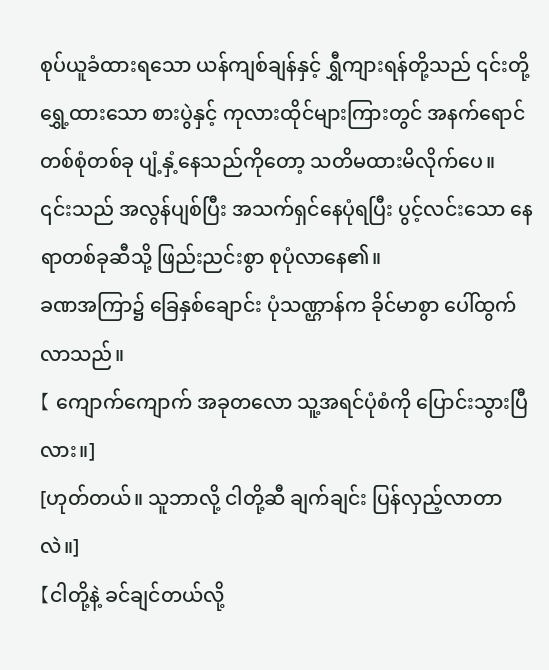စုပ်ယူခံထားရသော ယန်ကျစ်ချန်နှင့် ရွှီကျားရန်တို့သည် ၎င်းတို့ရွှေ့ထားသော စားပွဲနှင့် ကုလားထိုင်များကြားတွင် အနက်ရောင်တစ်စုံတစ်ခု ပျံ့နှံ့နေသည်ကိုတော့ သတိမထားမိလိုက်ပေ။
၎င်းသည် အလွန်ပျစ်ပြီး အသက်ရှင်နေပုံရပြီး ပွင့်လင်းသော နေရာတစ်ခုဆီသို့ ဖြည်းညင်းစွာ စုပုံလာနေ၏။
ခဏအကြာ၌ ခြေနှစ်ချောင်း ပုံသဏ္ဌာန်က ခိုင်မာစွာ ပေါ်ထွက်လာသည်။
【 ကျောက်ကျောက် အခုတလော သူ့အရင်ပုံစံကို ပြောင်းသွားပြီလား။]
[ဟုတ်တယ်။ သူဘာလို့ ငါတို့ဆီ ချက်ချင်း ပြန်လှည့်လာတာလဲ။]
【ငါတို့နဲ့ ခင်ချင်တယ်လို့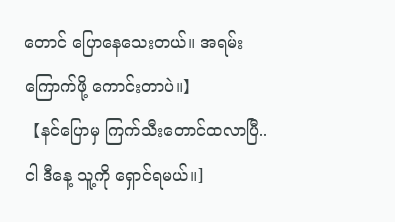တောင် ပြောနေသေးတယ်။ အရမ်းကြောက်ဖို့ ကောင်းတာပဲ။】
【နင်ပြောမှ ကြက်သီးတောင်ထလာပြီ.. ငါ ဒီနေ့ သူ့ကို ရှောင်ရမယ်။]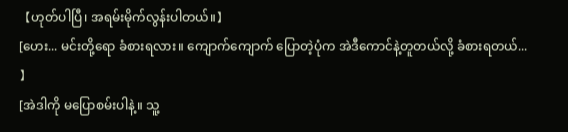【ဟုတ်ပါပြီ၊ အရမ်းမိုက်လွန်းပါတယ်။】
[ဟေး... မင်းတို့ရော ခံစားရလား။ ကျောက်ကျောက် ပြောတဲ့ပုံက အဲဒီကောင်နဲ့တူတယ်လို့ ခံစားရတယ်... 】
[အဲဒါကို မပြောစမ်းပါနဲ့။ သူ့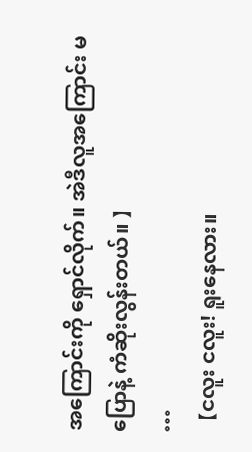အကြောင်းကို ရှောင်လိုက်။ အဲဒီလူအကြောင်း မပြောနဲ့ ကံဆိုးလွန်းတယ်။ 】
…
【ငလူး ငလူး! ရူးနေလား။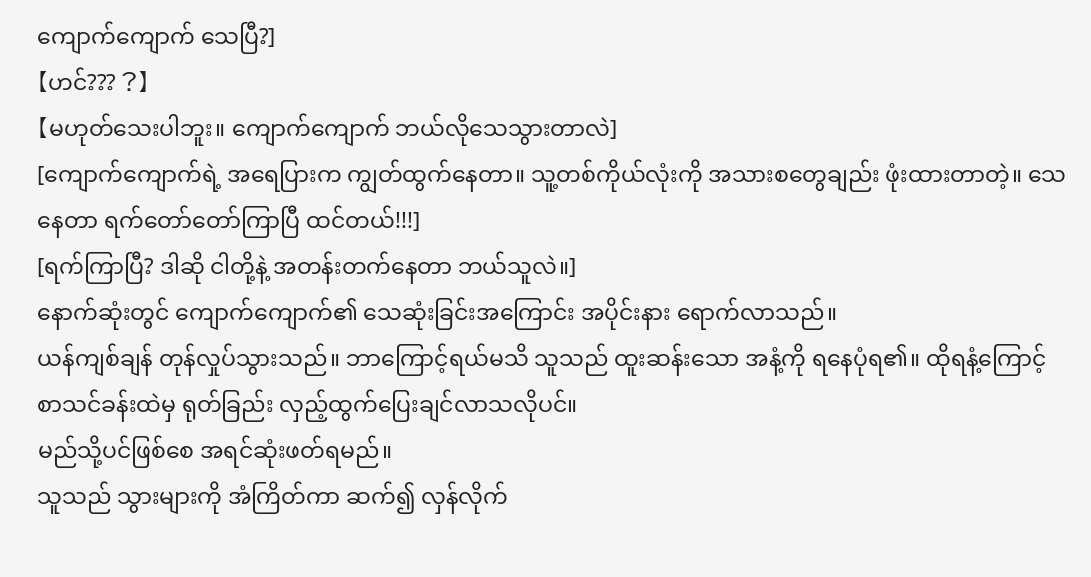ကျောက်ကျောက် သေပြီ?]
【ဟင်??? ?】
【မဟုတ်သေးပါဘူး။ ကျောက်ကျောက် ဘယ်လိုသေသွားတာလဲ]
[ကျောက်ကျောက်ရဲ့ အရေပြားက ကျွတ်ထွက်နေတာ။ သူ့တစ်ကိုယ်လုံးကို အသားစတွေချည်း ဖုံးထားတာတဲ့။ သေနေတာ ရက်တော်တော်ကြာပြီ ထင်တယ်!!!]
[ရက်ကြာပြီ? ဒါဆို ငါတို့နဲ့ အတန်းတက်နေတာ ဘယ်သူလဲ။]
နောက်ဆုံးတွင် ကျောက်ကျောက်၏ သေဆုံးခြင်းအကြောင်း အပိုင်းနား ရောက်လာသည်။
ယန်ကျစ်ချန် တုန်လှုပ်သွားသည်။ ဘာကြောင့်ရယ်မသိ သူသည် ထူးဆန်းသော အနံ့ကို ရနေပုံရ၏။ ထိုရနံ့ကြောင့် စာသင်ခန်းထဲမှ ရုတ်ခြည်း လှည့်ထွက်ပြေးချင်လာသလိုပင်။
မည်သို့ပင်ဖြစ်စေ အရင်ဆုံးဖတ်ရမည်။
သူသည် သွားများကို အံကြိတ်ကာ ဆက်၍ လှန်လိုက်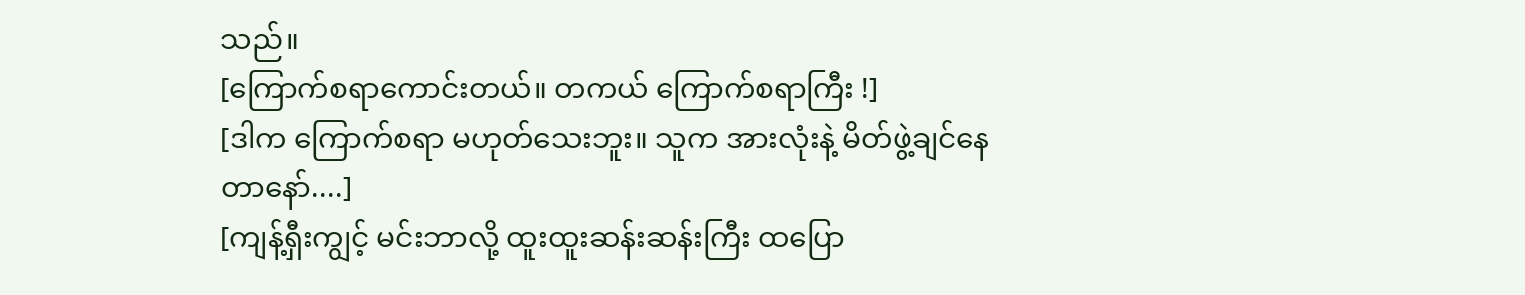သည်။
[ကြောက်စရာကောင်းတယ်။ တကယ် ကြောက်စရာကြီး !]
[ဒါက ကြောက်စရာ မဟုတ်သေးဘူး။ သူက အားလုံးနဲ့ မိတ်ဖွဲ့ချင်နေတာနော်....]
[ကျန့်ရှီးကျွင့် မင်းဘာလို့ ထူးထူးဆန်းဆန်းကြီး ထပြော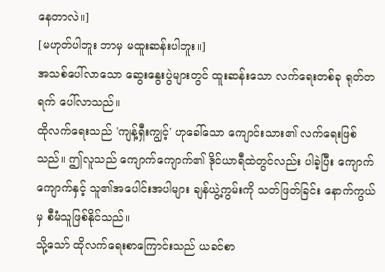နေတာလဲ။]
[မဟုတ်ပါဘူး ဘာမှ မထူးဆန်းပါဘူး။]
အသစ်ပေါ်လာသော ဆွေးနွေးပွဲများတွင် ထူးဆန်းသော လက်ရေးတစ်ခု ရုတ်တရက် ပေါ်လာသည်။
ထိုလက်ရေးသည် 'ကျန့်ရှီးကျွင့်' ဟုခေါ်သော ကျောင်းသား၏ လက်ရေးဖြစ်သည်။ ဤလူသည် ကျောက်ကျောက်၏ ဒိုင်ယာရီထဲတွင်လည်း ပါခဲ့ပြီး ကျောက်ကျောက်နှင့် သူ၏အပေါင်းအပါများ ချန်ယွဲ့ကွမ်းကို သတ်ဖြတ်ခြင်း နောက်ကွယ်မှ စီမံသူဖြစ်နိုင်သည်။
သို့သော် ထိုလက်ရေးစာကြောင်းသည် ယခင်စာ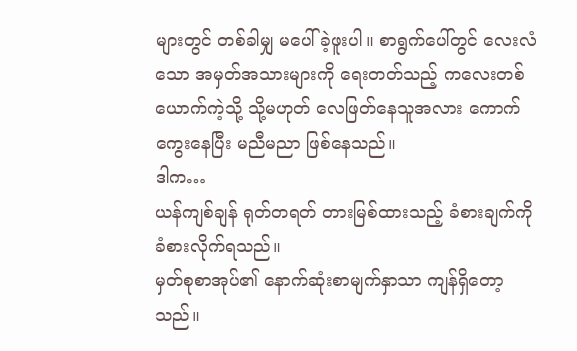များတွင် တစ်ခါမျှ မပေါ်ခဲ့ဖူးပါ။ စာရွက်ပေါ်တွင် လေးလံသော အမှတ်အသားများကို ရေးတတ်သည့် ကလေးတစ်ယောက်ကဲ့သို့ သို့မဟုတ် လေဖြတ်နေသူအလား ကောက်ကွေးနေပြီး မညီမညာ ဖြစ်နေသည်။
ဒါက…
ယန်ကျစ်ချန် ရုတ်တရတ် တားမြစ်ထားသည့် ခံစားချက်ကို ခံစားလိုက်ရသည်။
မှတ်စုစာအုပ်၏ နောက်ဆုံးစာမျက်နှာသာ ကျန်ရှိတော့သည်။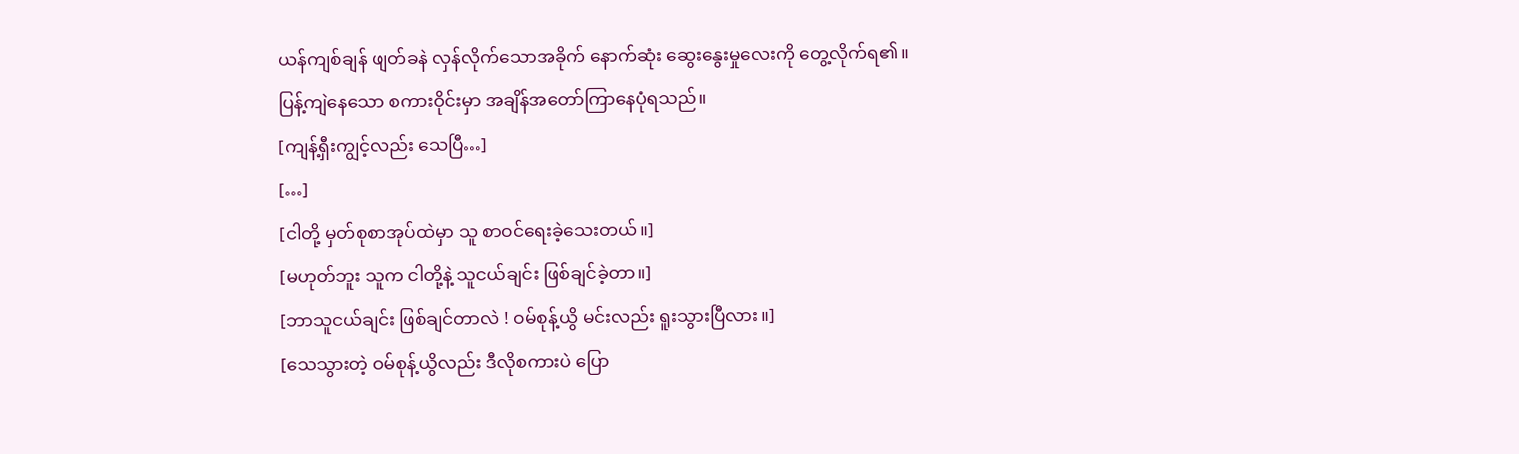ယန်ကျစ်ချန် ဖျတ်ခနဲ လှန်လိုက်သောအခိုက် နောက်ဆုံး ဆွေးနွေးမှုလေးကို တွေ့လိုက်ရ၏။
ပြန့်ကျဲနေသော စကားဝိုင်းမှာ အချိန်အတော်ကြာနေပုံရသည်။
[ကျန့်ရှီးကျွင့်လည်း သေပြီ…]
[…]
[ငါတို့ မှတ်စုစာအုပ်ထဲမှာ သူ စာဝင်ရေးခဲ့သေးတယ်။]
[မဟုတ်ဘူး သူက ငါတို့နဲ့ သူငယ်ချင်း ဖြစ်ချင်ခဲ့တာ။]
[ဘာသူငယ်ချင်း ဖြစ်ချင်တာလဲ ! ဝမ်စုန့်ယွိ မင်းလည်း ရူးသွားပြီလား။]
[သေသွားတဲ့ ဝမ်စုန့်ယွိလည်း ဒီလိုစကားပဲ ပြော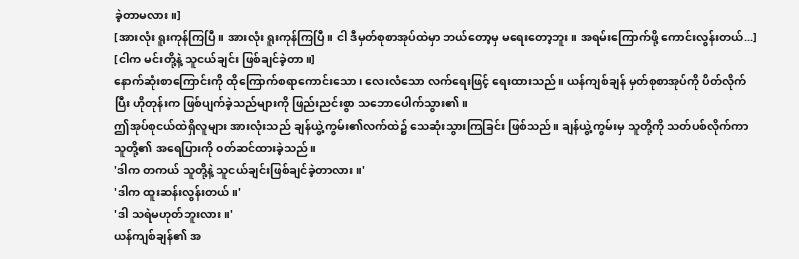ခဲ့တာမလား။]
[အားလုံး ရူးကုန်ကြပြီ။ အားလုံး ရူးကုန်ကြပြီ။ ငါ ဒီမှတ်စုစာအုပ်ထဲမှာ ဘယ်တော့မှ မရေးတော့ဘူး။ အရမ်းကြောက်ဖို့ ကောင်းလွန်းတယ်...]
[ငါက မင်းတို့နဲ့ သူငယ်ချင်း ဖြစ်ချင်ခဲ့တာ။]
နောက်ဆုံးစာကြောင်းကို ထိုကြောက်စရာကောင်းသော၊ လေးလံသော လက်ရေးဖြင့် ရေးထားသည်။ ယန်ကျစ်ချန် မှတ်စုစာအုပ်ကို ပိတ်လိုက်ပြီး ဟိုတုန်းက ဖြစ်ပျက်ခဲ့သည်များကို ဖြည်းညင်းစွာ သဘောပေါက်သွား၏။
ဤအုပ်စုငယ်ထဲရှိလူများ အားလုံးသည် ချန်ယွဲ့ကွမ်း၏လက်ထဲ၌ သေဆုံးသွားကြခြင်း ဖြစ်သည်။ ချန်ယွဲ့ကွမ်းမှ သူတို့ကို သတ်ပစ်လိုက်ကာ သူတို့၏ အရေပြားကို ၀တ်ဆင်ထားခဲ့သည်။
'ဒါက တကယ် သူတို့နဲ့ သူငယ်ချင်းဖြစ်ချင်ခဲ့တာလား။'
'ဒါက ထူးဆန်းလွန်းတယ်။'
'ဒါ သရဲမဟုတ်ဘူးလား။'
ယန်ကျစ်ချန်၏ အ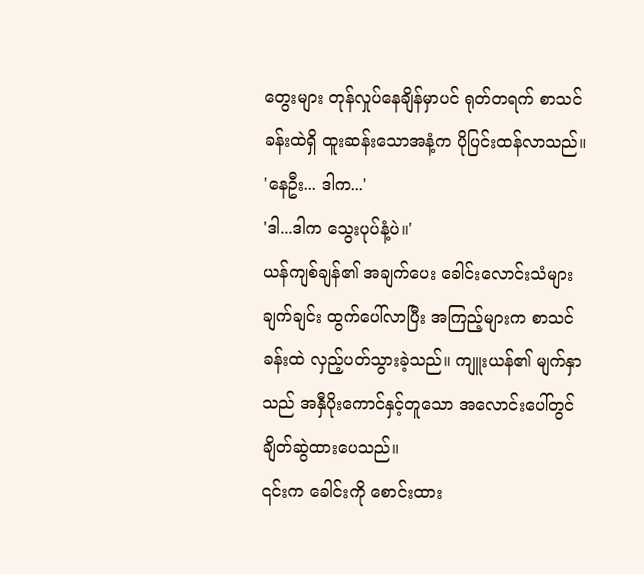တွေးများ တုန်လှုပ်နေချိန်မှာပင် ရုတ်တရက် စာသင်ခန်းထဲရှိ ထူးဆန်းသောအနံ့က ပိုပြင်းထန်လာသည်။
'နေဦး... ဒါက...'
'ဒါ...ဒါက သွေးပုပ်နံ့ပဲ။'
ယန်ကျစ်ချန်၏ အချက်ပေး ခေါင်းလောင်းသံများ ချက်ချင်း ထွက်ပေါ်လာပြီး အကြည့်များက စာသင်ခန်းထဲ လှည့်ပတ်သွားခဲ့သည်။ ကျူးယန်၏ မျက်နှာသည် အနှီပိုးကောင်နှင့်တူသော အလောင်းပေါ်တွင် ချိတ်ဆွဲထားပေသည်။
၎င်းက ခေါင်းကို စောင်းထား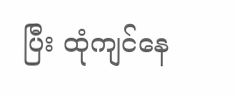ပြီး ထုံကျင်နေ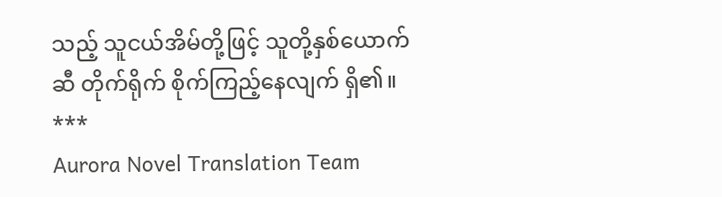သည့် သူငယ်အိမ်တို့ဖြင့် သူတို့နှစ်ယောက်ဆီ တိုက်ရိုက် စိုက်ကြည့်နေလျက် ရှိ၏။
***
Aurora Novel Translation Team